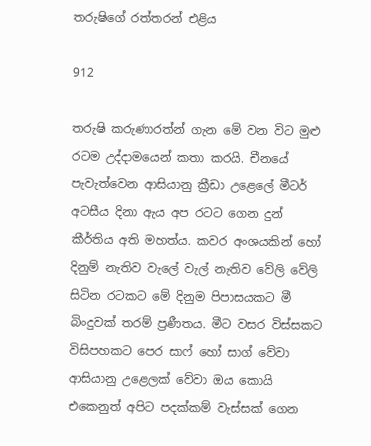තරුෂිගේ රත්තරන් එළිය

912

තරුෂි කරුණාරත්න් ගැන මේ වන විට මුළු රටම උද්දාමයෙන් කතා කරයි. චීනයේ පැවැත්වෙන ආසියානු ක්‍රීඩා උළෙලේ මීටර් අටසීය දිනා ඇය අප රටට ගෙන දුන් කීර්තිය අති මහත්ය. කවර අංශයකින් හෝ දිනුම් නැතිව වැලේ වැල් නැතිව වේලි වේලි සිටින රටකට මේ දිනුම පිපාසයකට මී බිංදුවක් තරම් ප්‍රණීතය. මීට වසර විස්සකට විසිපහකට පෙර සාෆ් හෝ සාග් වේවා ආසියානු උළෙලක් වේවා ඔය කොයි එකෙනුත් අපිට පදක්කම් වැස්සක් ගෙන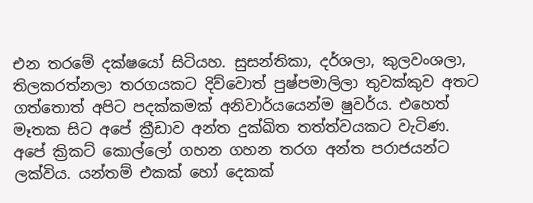එන තරමේ දක්ෂයෝ සිටියහ. සුසන්තිකා, දර්ශලා, කුලවංශලා, තිලකරත්නලා තරගයකට දිව්වොත් පුෂ්පමාලිලා තුවක්කුව අතට ගත්තොත් අපිට පදක්කමක් අනිවාර්යයෙන්ම ෂුවර්ය. එහෙත් මෑතක සිට අපේ ක්‍රීඩාව අන්ත දුක්ඛිත තත්ත්වයකට වැටිණ. අපේ ක්‍රිකට් කොල්ලෝ ගහන ගහන තරග අන්ත පරාජයන්ට ලක්විය. යන්තම් එකක් හෝ දෙකක්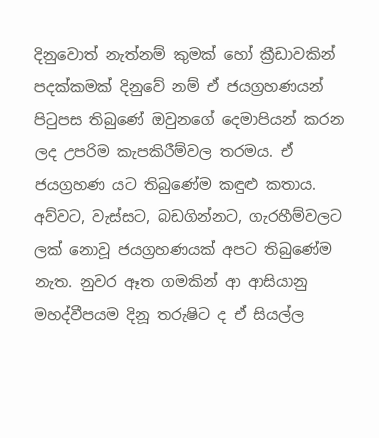දිනුවොත් නැත්නම් කුමක් හෝ ක්‍රීඩාවකින් පදක්කමක් දිනුවේ නම් ඒ ජයග්‍රහණයන් පිටුපස තිබුණේ ඔවුනගේ දෙමාපියන් කරන ලද උපරිම කැපකිරීම්වල තරමය. ඒ ජයග්‍රහණ යට තිබුණේම කඳුළු කතාය. අව්වට, වැස්සට, බඩගින්නට, ගැරහීම්වලට ලක් නොවූ ජයග්‍රහණයක් අපට තිබුණේම නැත. නුවර ඈත ගමකින් ආ ආසියානු මහද්වීපයම දිනූ තරුෂිට ද ඒ සියල්ල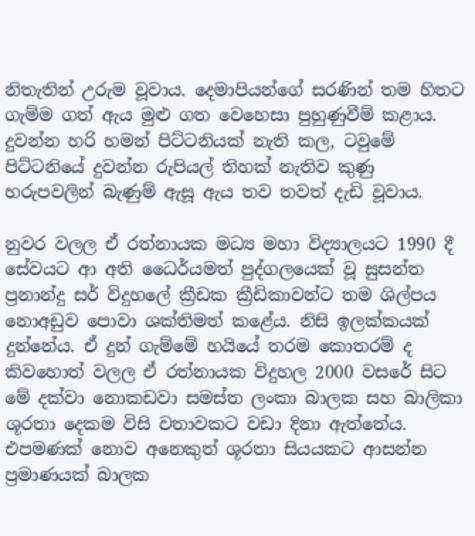නිතැතින් උරුම වූවාය. දෙමාපියන්ගේ සරණින් තම හිතට ගැම්ම ගත් ඇය මුළු ගත වෙහෙසා පුහුණුවීම් කළාය. දුවන්න හරි හමන් පිට්ටනියක් නැති කල, ටවුමේ පිට්ටනියේ දුවන්න රුපියල් තිහක් නැතිව කුණු හරුපවලින් බැණුම් ඇසූ ඇය තව තවත් දැඩි වූවාය.

නුවර වලල ඒ රත්නායක මධ්‍ය මහා විද්‍යාලයට 1990 දී සේවයට ආ අති ධෛර්යමත් පුද්ගලයෙක් වූ සුසන්ත ප්‍රනාන්දු සර් විදුහලේ ක්‍රීඩක ක්‍රීඩිකාවන්ට තම ශිල්පය නොඅඩුව පොවා ශක්තිමත් කළේය. නිසි ඉලක්කයක් දුන්නේය. ඒ දුන් ගැම්මේ හයියේ තරම කොතරම් ද කිවහොත් වලල ඒ රත්නායක විදුහල 2000 වසරේ සිට මේ දක්වා නොකඩවා සමස්ත ලංකා බාලක සහ බාලිකා ශූරතා දෙකම විසි වතාවකට වඩා දිනා ඇත්තේය. එපමණක් නොව අනෙකුත් ශූරතා සියයකට ආසන්න ප්‍රමාණයක් බාලක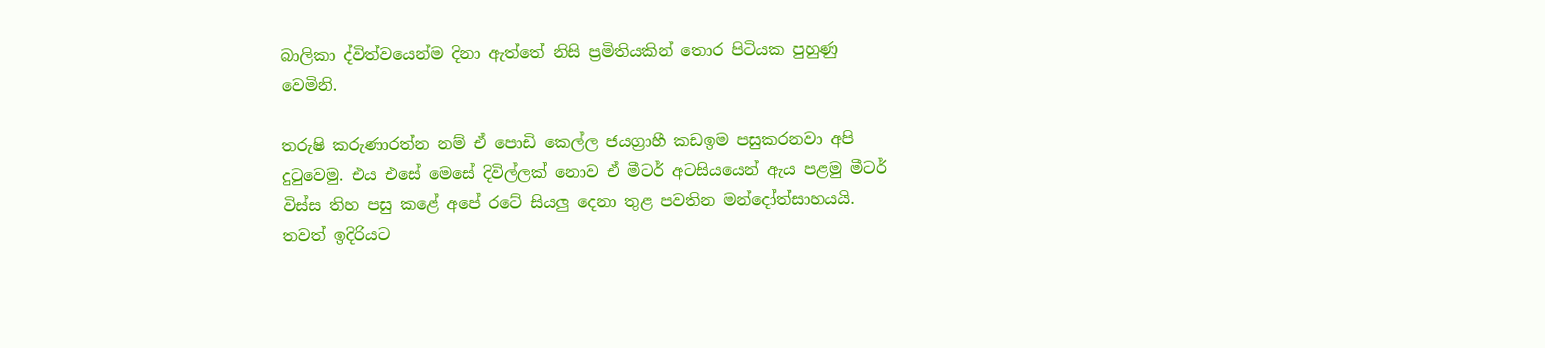බාලිකා ද්විත්වයෙන්ම දිනා ඇත්තේ නිසි ප්‍රමිතියකින් තොර පිටියක පුහුණු වෙමිනි.

තරුෂි කරුණාරත්න නම් ඒ පොඩි කෙල්ල ජයග්‍රාහී කඩඉම පසුකරනවා අපි දුටුවෙමු. එය එසේ මෙසේ දිවිල්ලක් නොව ඒ මීටර් අටසියයෙන් ඇය පළමු මීටර් විස්ස තිහ පසු කළේ අපේ රටේ සියලු දෙනා තුළ පවතින මන්දෝත්සාහයයි. තවත් ඉදිරියට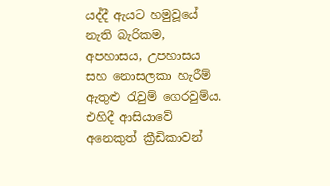යද්දී ඇයට හමුවූයේ නැති බැරිකම, අපහාසය, උපහාසය සහ නොසලකා හැරීම් ඇතුළු රැවුම් ගෙරවුම්ය. එහිදී ආසියාවේ අනෙකුත් ක්‍රීඩිකාවන්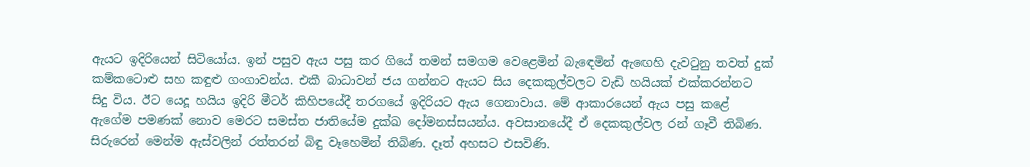ඇයට ඉදිරියෙන් සිටියෝය. ඉන් පසුව ඇය පසු කර ගියේ තමන් සමගම වෙළෙමින් බැඳෙමින් ඇඟෙහි දැවටුනු තවත් දුක් කම්කටොළු සහ කඳුළු ගංගාවන්ය. එකී බාධාවන් ජය ගන්නට ඇයට සිය දෙකකුල්වලට වැඩි හයියක් එක්කරන්නට සිදු විය. ඊට යෙදූ හයිය ඉදිරි මීටර් කිහිපයේදී තරගයේ ඉදිරියට ඇය ගෙනාවාය. මේ ආකාරයෙන් ඇය පසු කළේ ඇගේම පමණක් නොව මෙරට සමස්ත ජාතියේම දුක්ඛ දෝමනස්සයන්ය. අවසානයේදී ඒ දෙකකුල්වල රන් ගෑවී තිබිණ. සිරුරෙන් මෙන්ම ඇස්වලින් රත්තරන් බිඳු වෑහෙමින් තිබිණ. දෑත් අහසට එසවිණි.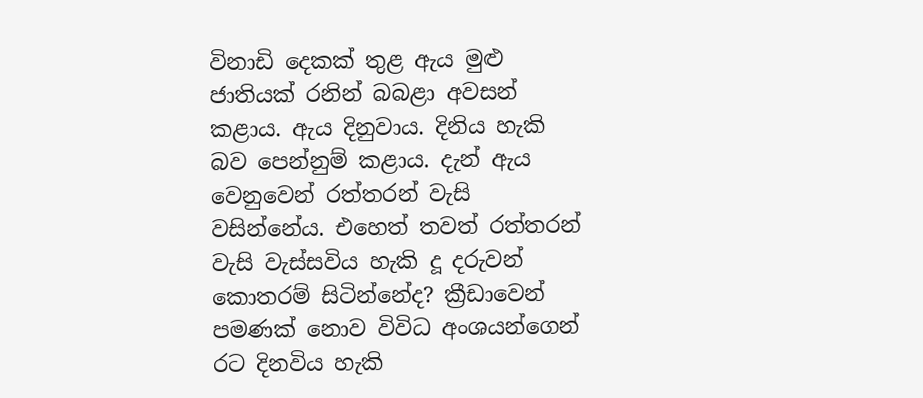විනාඩි දෙකක් තුළ ඇය මුළු ජාතියක් රනින් බබළා අවසන් කළාය. ඇය දිනුවාය. දිනිය හැකි බව පෙන්නුම් කළාය. දැන් ඇය වෙනුවෙන් රත්තරන් වැසි වසින්නේය. එහෙත් තවත් රත්තරන් වැසි වැස්සවිය හැකි දූ දරුවන් කොතරම් සිටින්නේද? ක්‍රීඩාවෙන් පමණක් නොව විවිධ අංශයන්ගෙන් රට දිනවිය හැකි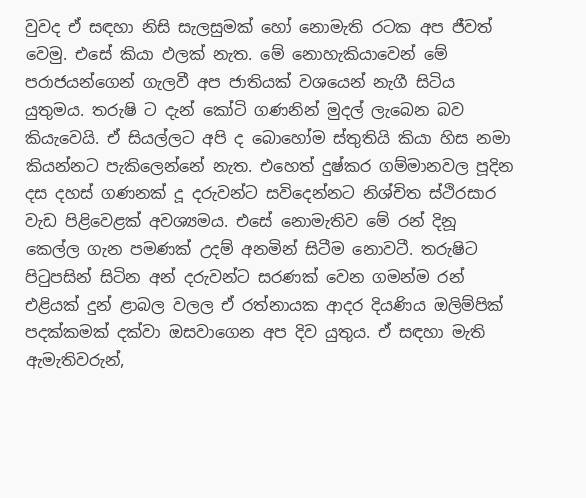වුවද ඒ සඳහා නිසි සැලසුමක් හෝ නොමැති රටක අප ජීවත් වෙමු. එසේ කියා ඵලක් නැත. මේ නොහැකියාවෙන් මේ පරාජයන්ගෙන් ගැලවී අප ජාතියක් වශයෙන් නැගී සිටිය යුතුමය. තරුෂි ට දැන් කෝටි ගණනින් මුදල් ලැබෙන බව කියැවෙයි. ඒ සියල්ලට අපි ද බොහෝම ස්තුතියි කියා හිස නමා කියන්නට පැකිලෙන්නේ නැත. එහෙත් දුෂ්කර ගම්මානවල පූදින දස දහස් ගණනක් දූ දරුවන්ට සවිදෙන්නට නිශ්චිත ස්ථිරසාර වැඩ පිළිවෙළක් අවශ්‍යමය. එසේ නොමැතිව මේ රන් දිනූ කෙල්ල ගැන පමණක් උදම් අනමින් සිටීම නොවටී. තරුෂිට පිටුපසින් සිටින අන් දරුවන්ට සරණක් වෙන ගමන්ම රන් එළියක් දුන් ළාබල වලල ඒ රත්නායක ආදර දියණිය ඔලිම්පික් පදක්කමක් දක්වා ඔසවාගෙන අප දිව යුතුය. ඒ සඳහා මැති ඇමැතිවරුන්,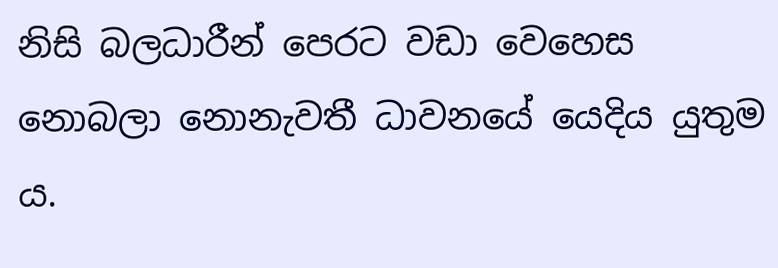නිසි බලධාරීන් පෙරට වඩා වෙහෙස නොබලා නොනැවතී ධාවනයේ යෙදිය යුතුම ය.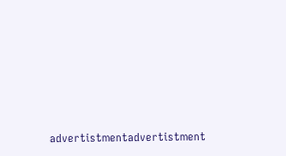advertistmentadvertistment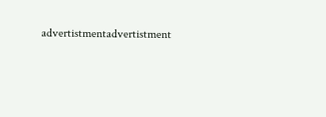advertistmentadvertistment